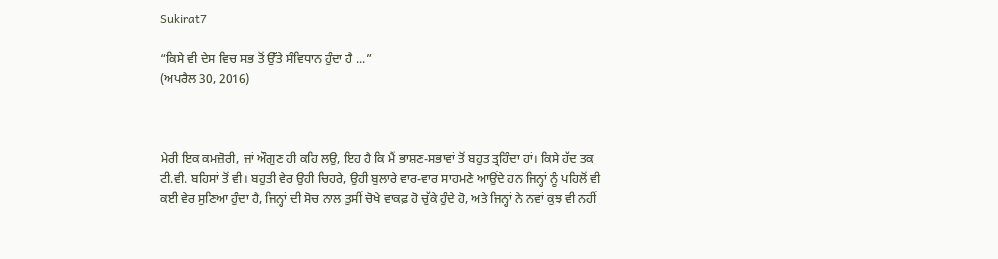Sukirat7

“ਕਿਸੇ ਵੀ ਦੇਸ ਵਿਚ ਸਭ ਤੋਂ ਉੱਤੇ ਸੰਵਿਧਾਨ ਹੁੰਦਾ ਹੈ ...”
(ਅਪਰੈਲ 30, 2016)



ਮੇਰੀ ਇਕ ਕਮਜ਼ੋਰੀ, ਜਾਂ ਔਗੁਣ ਹੀ ਕਹਿ ਲਉ, ਇਹ ਹੈ ਕਿ ਮੈਂ ਭਾਸ਼ਣ-ਸਭਾਵਾਂ ਤੋਂ ਬਹੁਤ ਤ੍ਰਹਿੰਦਾ ਹਾਂ। ਕਿਸੇ ਹੱਦ ਤਕ ਟੀ.ਵੀ. ਬਹਿਸਾਂ ਤੋਂ ਵੀ। ਬਹੁਤੀ ਵੇਰ ਉਹੀ ਚਿਹਰੇ, ਉਹੀ ਬੁਲਾਰੇ ਵਾਰ-ਵਾਰ ਸਾਹਮਣੇ ਆਉਂਦੇ ਹਨ ਜਿਨ੍ਹਾਂ ਨੂੰ ਪਹਿਲੋਂ ਵੀ ਕਈ ਵੇਰ ਸੁਣਿਆ ਹੁੰਦਾ ਹੈ, ਜਿਨ੍ਹਾਂ ਦੀ ਸੋਚ ਨਾਲ ਤੁਸੀਂ ਚੋਖੇ ਵਾਕਫ਼ ਹੋ ਚੁੱਕੇ ਹੁੰਦੇ ਹੋ, ਅਤੇ ਜਿਨ੍ਹਾਂ ਨੇ ਨਵਾਂ ਕੁਝ ਵੀ ਨਹੀਂ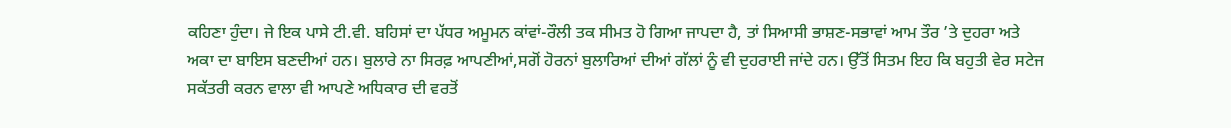ਕਹਿਣਾ ਹੁੰਦਾ। ਜੇ ਇਕ ਪਾਸੇ ਟੀ.ਵੀ. ਬਹਿਸਾਂ ਦਾ ਪੱਧਰ ਅਮੂਮਨ ਕਾਂਵਾਂ-ਰੌਲੀ ਤਕ ਸੀਮਤ ਹੋ ਗਿਆ ਜਾਪਦਾ ਹੈ, ਤਾਂ ਸਿਆਸੀ ਭਾਸ਼ਣ-ਸਭਾਵਾਂ ਆਮ ਤੌਰ ’ਤੇ ਦੁਹਰਾ ਅਤੇ ਅਕਾ ਦਾ ਬਾਇਸ ਬਣਦੀਆਂ ਹਨ। ਬੁਲਾਰੇ ਨਾ ਸਿਰਫ਼ ਆਪਣੀਆਂ,ਸਗੋਂ ਹੋਰਨਾਂ ਬੁਲਾਰਿਆਂ ਦੀਆਂ ਗੱਲਾਂ ਨੂੰ ਵੀ ਦੁਹਰਾਈ ਜਾਂਦੇ ਹਨ। ਉੱਤੋਂ ਸਿਤਮ ਇਹ ਕਿ ਬਹੁਤੀ ਵੇਰ ਸਟੇਜ ਸਕੱਤਰੀ ਕਰਨ ਵਾਲਾ ਵੀ ਆਪਣੇ ਅਧਿਕਾਰ ਦੀ ਵਰਤੋਂ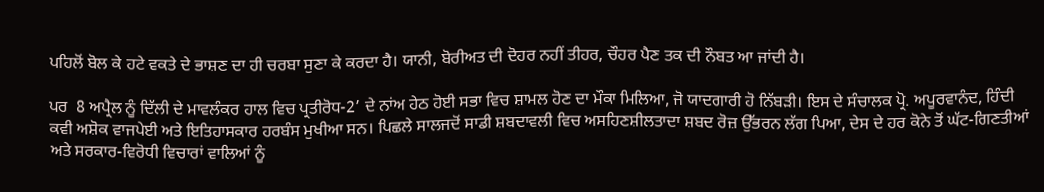ਪਹਿਲੋਂ ਬੋਲ ਕੇ ਹਟੇ ਵਕਤੇ ਦੇ ਭਾਸ਼ਣ ਦਾ ਹੀ ਚਰਬਾ ਸੁਣਾ ਕੇ ਕਰਦਾ ਹੈ। ਯਾਨੀ, ਬੋਰੀਅਤ ਦੀ ਦੋਹਰ ਨਹੀਂ ਤੀਹਰ, ਚੌਹਰ ਪੈਣ ਤਕ ਦੀ ਨੌਬਤ ਆ ਜਾਂਦੀ ਹੈ।

ਪਰ  8 ਅਪ੍ਰੈਲ ਨੂੰ ਦਿੱਲੀ ਦੇ ਮਾਵਲੰਕਰ ਹਾਲ ਵਿਚ ਪ੍ਰਤੀਰੋਧ-2’ ਦੇ ਨਾਂਅ ਹੇਠ ਹੋਈ ਸਭਾ ਵਿਚ ਸ਼ਾਮਲ ਹੋਣ ਦਾ ਮੌਕਾ ਮਿਲਿਆ, ਜੋ ਯਾਦਗਾਰੀ ਹੋ ਨਿੱਬੜੀ। ਇਸ ਦੇ ਸੰਚਾਲਕ ਪ੍ਰੋ. ਅਪੂਰਵਾਨੰਦ, ਹਿੰਦੀ ਕਵੀ ਅਸ਼ੋਕ ਵਾਜਪੇਈ ਅਤੇ ਇਤਿਹਾਸਕਾਰ ਹਰਬੰਸ ਮੁਖੀਆ ਸਨ। ਪਿਛਲੇ ਸਾਲਜਦੋਂ ਸਾਡੀ ਸ਼ਬਦਾਵਲੀ ਵਿਚ ਅਸਹਿਣਸ਼ੀਲਤਾਦਾ ਸ਼ਬਦ ਰੋਜ਼ ਉੱਭਰਨ ਲੱਗ ਪਿਆ, ਦੇਸ ਦੇ ਹਰ ਕੋਨੇ ਤੋਂ ਘੱਟ-ਗਿਣਤੀਆਂ ਅਤੇ ਸਰਕਾਰ-ਵਿਰੋਧੀ ਵਿਚਾਰਾਂ ਵਾਲਿਆਂ ਨੂੰ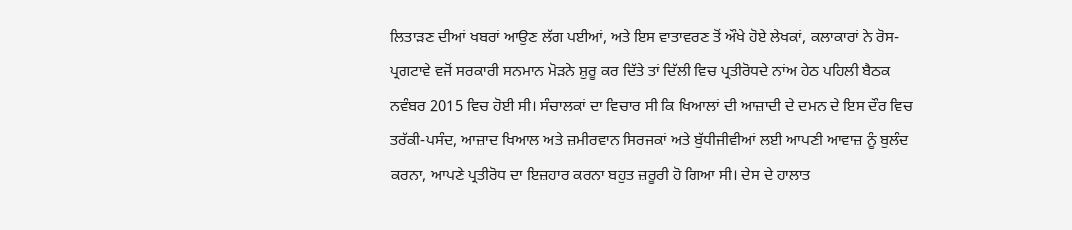ਲਿਤਾੜਣ ਦੀਆਂ ਖਬਰਾਂ ਆਉਣ ਲੱਗ ਪਈਆਂ, ਅਤੇ ਇਸ ਵਾਤਾਵਰਣ ਤੋਂ ਔਖੇ ਹੋਏ ਲੇਖਕਾਂ, ਕਲਾਕਾਰਾਂ ਨੇ ਰੋਸ-ਪ੍ਰਗਟਾਵੇ ਵਜੋਂ ਸਰਕਾਰੀ ਸਨਮਾਨ ਮੋੜਨੇ ਸ਼ੁਰੂ ਕਰ ਦਿੱਤੇ ਤਾਂ ਦਿੱਲੀ ਵਿਚ ਪ੍ਰਤੀਰੋਧਦੇ ਨਾਂਅ ਹੇਠ ਪਹਿਲੀ ਬੈਠਕ ਨਵੰਬਰ 2015 ਵਿਚ ਹੋਈ ਸੀ। ਸੰਚਾਲਕਾਂ ਦਾ ਵਿਚਾਰ ਸੀ ਕਿ ਖਿਆਲਾਂ ਦੀ ਆਜ਼ਾਦੀ ਦੇ ਦਮਨ ਦੇ ਇਸ ਦੌਰ ਵਿਚ ਤਰੱਕੀ-ਪਸੰਦ, ਆਜ਼ਾਦ ਖਿਆਲ ਅਤੇ ਜ਼ਮੀਰਵਾਨ ਸਿਰਜਕਾਂ ਅਤੇ ਬੁੱਧੀਜੀਵੀਆਂ ਲਈ ਆਪਣੀ ਆਵਾਜ਼ ਨੂੰ ਬੁਲੰਦ ਕਰਨਾ, ਆਪਣੇ ਪ੍ਰਤੀਰੋਧ ਦਾ ਇਜ਼ਹਾਰ ਕਰਨਾ ਬਹੁਤ ਜ਼ਰੂਰੀ ਹੋ ਗਿਆ ਸੀ। ਦੇਸ ਦੇ ਹਾਲਾਤ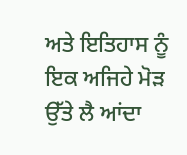ਅਤੇ ਇਤਿਹਾਸ ਨੂੰ ਇਕ ਅਜਿਹੇ ਮੋੜ ਉੱਤੇ ਲੈ ਆਂਦਾ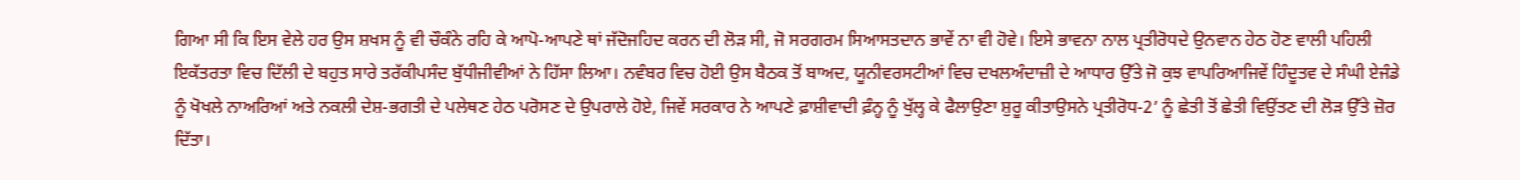ਗਿਆ ਸੀ ਕਿ ਇਸ ਵੇਲੇ ਹਰ ਉਸ ਸ਼ਖਸ ਨੂੰ ਵੀ ਚੌਕੰਨੇ ਰਹਿ ਕੇ ਆਪੋ-ਆਪਣੇ ਥਾਂ ਜੱਦੋਜਹਿਦ ਕਰਨ ਦੀ ਲੋੜ ਸੀ, ਜੋ ਸਰਗਰਮ ਸਿਆਸਤਦਾਨ ਭਾਵੇਂ ਨਾ ਵੀ ਹੋਵੇ। ਇਸੇ ਭਾਵਨਾ ਨਾਲ ਪ੍ਰਤੀਰੋਧਦੇ ਉਨਵਾਨ ਹੇਠ ਹੋਣ ਵਾਲੀ ਪਹਿਲੀ ਇਕੱਤਰਤਾ ਵਿਚ ਦਿੱਲੀ ਦੇ ਬਹੁਤ ਸਾਰੇ ਤਰੱਕੀਪਸੰਦ ਬੁੱਧੀਜੀਵੀਆਂ ਨੇ ਹਿੱਸਾ ਲਿਆ। ਨਵੰਬਰ ਵਿਚ ਹੋਈ ਉਸ ਬੈਠਕ ਤੋਂ ਬਾਅਦ, ਯੂਨੀਵਰਸਟੀਆਂ ਵਿਚ ਦਖਲਅੰਦਾਜ਼ੀ ਦੇ ਆਧਾਰ ਉੱਤੇ ਜੋ ਕੁਝ ਵਾਪਰਿਆਜਿਵੇਂ ਹਿੰਦੂਤਵ ਦੇ ਸੰਘੀ ਏਜੰਡੇ ਨੂੰ ਖੋਖਲੇ ਨਾਅਰਿਆਂ ਅਤੇ ਨਕਲੀ ਦੇਸ਼-ਭਗਤੀ ਦੇ ਪਲੇਥਣ ਹੇਠ ਪਰੋਸਣ ਦੇ ਉਪਰਾਲੇ ਹੋਏ, ਜਿਵੇਂ ਸਰਕਾਰ ਨੇ ਆਪਣੇ ਫ਼ਾਸ਼ੀਵਾਦੀ ਫ਼ੰਨ੍ਹ ਨੂੰ ਖੁੱਲ੍ਹ ਕੇ ਫੈਲਾਉਣਾ ਸ਼ੁਰੂ ਕੀਤਾਉਸਨੇ ਪ੍ਰਤੀਰੋਧ-2’ ਨੂੰ ਛੇਤੀ ਤੋਂ ਛੇਤੀ ਵਿਉਂਤਣ ਦੀ ਲੋੜ ਉੱਤੇ ਜ਼ੋਰ ਦਿੱਤਾ।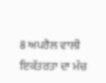8 ਅਪਰੈਲ ਵਾਲੀ ਇਕੱਤਰਤਾ ਦਾ ਮੰਚ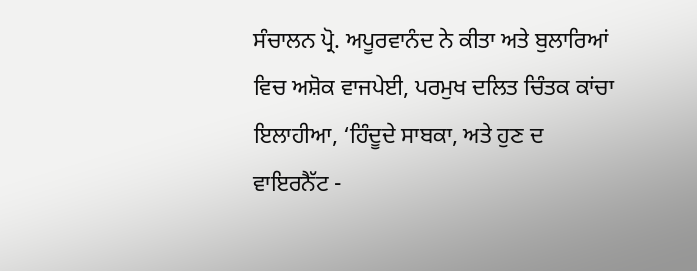ਸੰਚਾਲਨ ਪ੍ਰੋ. ਅਪੂਰਵਾਨੰਦ ਨੇ ਕੀਤਾ ਅਤੇ ਬੁਲਾਰਿਆਂ ਵਿਚ ਅਸ਼ੋਕ ਵਾਜਪੇਈ, ਪਰਮੁਖ ਦਲਿਤ ਚਿੰਤਕ ਕਾਂਚਾ ਇਲਾਹੀਆ, ‘ਹਿੰਦੂਦੇ ਸਾਬਕਾ, ਅਤੇ ਹੁਣ ਦ ਵਾਇਰਨੈੱਟ -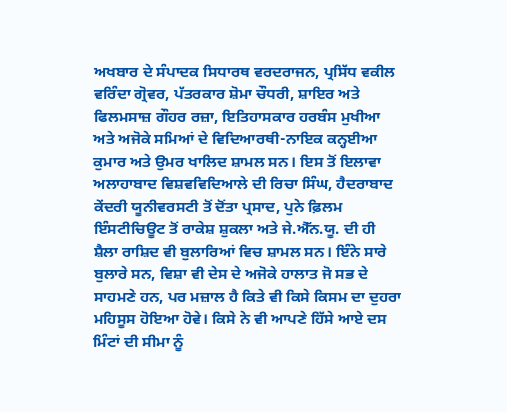ਅਖਬਾਰ ਦੇ ਸੰਪਾਦਕ ਸਿਧਾਰਥ ਵਰਦਰਾਜਨ, ਪ੍ਰਸਿੱਧ ਵਕੀਲ ਵਰਿੰਦਾ ਗ੍ਰੋਵਰ, ਪੱਤਰਕਾਰ ਸ਼ੋਮਾ ਚੌਧਰੀ, ਸ਼ਾਇਰ ਅਤੇ ਫਿਲਮਸਾਜ਼ ਗੌਹਰ ਰਜ਼ਾ, ਇਤਿਹਾਸਕਾਰ ਹਰਬੰਸ ਮੁਖੀਆ ਅਤੇ ਅਜੋਕੇ ਸਮਿਆਂ ਦੇ ਵਿਦਿਆਰਥੀ-ਨਾਇਕ ਕਨ੍ਹਈਆ ਕੁਮਾਰ ਅਤੇ ਉਮਰ ਖਾਲਿਦ ਸ਼ਾਮਲ ਸਨ। ਇਸ ਤੋਂ ਇਲਾਵਾ ਅਲਾਹਾਬਾਦ ਵਿਸ਼ਵਵਿਦਿਆਲੇ ਦੀ ਰਿਚਾ ਸਿੰਘ, ਹੈਦਰਾਬਾਦ ਕੇਂਦਰੀ ਯੂਨੀਵਰਸਟੀ ਤੋਂ ਦੋਂਤਾ ਪ੍ਰਸਾਦ, ਪੁਨੇ ਫ਼ਿਲਮ ਇੰਸਟੀਚਿਊਟ ਤੋਂ ਰਾਕੇਸ਼ ਸ਼ੁਕਲਾ ਅਤੇ ਜੇ.ਐੱਨ.ਯੂ. ਦੀ ਹੀ ਸ਼ੈਲਾ ਰਾਸ਼ਿਦ ਵੀ ਬੁਲਾਰਿਆਂ ਵਿਚ ਸ਼ਾਮਲ ਸਨ। ਇੰਨੇ ਸਾਰੇ ਬੁਲਾਰੇ ਸਨ, ਵਿਸ਼ਾ ਵੀ ਦੇਸ ਦੇ ਅਜੋਕੇ ਹਾਲਾਤ ਜੋ ਸਭ ਦੇ ਸਾਹਮਣੇ ਹਨ, ਪਰ ਮਜ਼ਾਲ ਹੈ ਕਿਤੇ ਵੀ ਕਿਸੇ ਕਿਸਮ ਦਾ ਦੁਹਰਾ ਮਹਿਸੂਸ ਹੋਇਆ ਹੋਵੇ। ਕਿਸੇ ਨੇ ਵੀ ਆਪਣੇ ਹਿੱਸੇ ਆਏ ਦਸ ਮਿੰਟਾਂ ਦੀ ਸੀਮਾ ਨੂੰ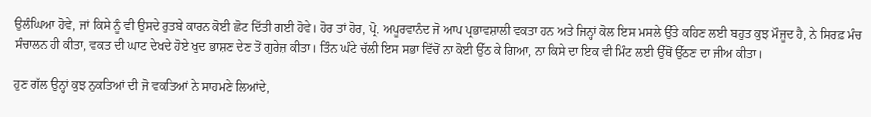ਉਲੰਘਿਆ ਹੋਵੇ, ਜਾਂ ਕਿਸੇ ਨੂੰ ਵੀ ਉਸਦੇ ਰੁਤਬੇ ਕਾਰਨ ਕੋਈ ਛੋਟ ਦਿੱਤੀ ਗਈ ਹੋਵੇ। ਹੋਰ ਤਾਂ ਹੋਰ, ਪ੍ਰੋ. ਅਪੂਰਵਾਨੰਦ ਜੋ ਆਪ ਪ੍ਰਭਾਵਸ਼ਾਲੀ ਵਕਤਾ ਹਨ ਅਤੇ ਜਿਨ੍ਹਾਂ ਕੋਲ ਇਸ ਮਸਲੇ ਉੱਤੇ ਕਹਿਣ ਲਈ ਬਹੁਤ ਕੁਝ ਮੌਜੂਦ ਹੈ, ਨੇ ਸਿਰਫ਼ ਮੰਚ ਸੰਚਾਲਨ ਹੀ ਕੀਤਾ, ਵਕਤ ਦੀ ਘਾਟ ਦੇਖਦੇ ਹੋਏ ਖੁਦ ਭਾਸ਼ਣ ਦੇਣ ਤੋਂ ਗੁਰੇਜ਼ ਕੀਤਾ। ਤਿੰਨ ਘੰਟੇ ਚੱਲੀ ਇਸ ਸਭਾ ਵਿੱਚੋਂ ਨਾ ਕੋਈ ਉੱਠ ਕੇ ਗਿਆ, ਨਾ ਕਿਸੇ ਦਾ ਇਕ ਵੀ ਮਿੰਟ ਲਈ ਉੱਥੋਂ ਉੱਠਣ ਦਾ ਜੀਅ ਕੀਤਾ।

ਹੁਣ ਗੱਲ ਉਨ੍ਹਾਂ ਕੁਝ ਨੁਕਤਿਆਂ ਦੀ ਜੋ ਵਕਤਿਆਂ ਨੇ ਸਾਹਮਣੇ ਲਿਆਂਦੇ,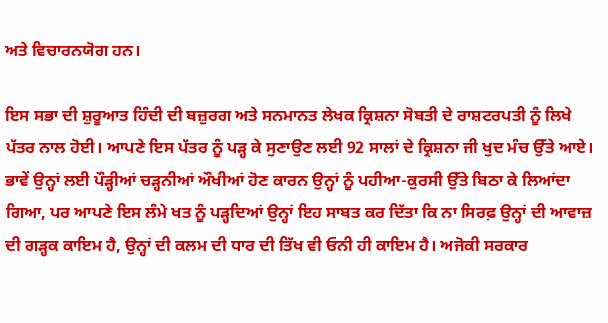ਅਤੇ ਵਿਚਾਰਨਯੋਗ ਹਨ।

ਇਸ ਸਭਾ ਦੀ ਸ਼ੁਰੂਆਤ ਹਿੰਦੀ ਦੀ ਬਜ਼ੁਰਗ ਅਤੇ ਸਨਮਾਨਤ ਲੇਖਕ ਕ੍ਰਿਸ਼ਨਾ ਸੋਬਤੀ ਦੇ ਰਾਸ਼ਟਰਪਤੀ ਨੂੰ ਲਿਖੇ ਪੱਤਰ ਨਾਲ ਹੋਈ। ਆਪਣੇ ਇਸ ਪੱਤਰ ਨੂੰ ਪੜ੍ਹ ਕੇ ਸੁਣਾਉਣ ਲਈ 92 ਸਾਲਾਂ ਦੇ ਕ੍ਰਿਸ਼ਨਾ ਜੀ ਖੁਦ ਮੰਚ ਉੱਤੇ ਆਏ। ਭਾਵੇਂ ਉਨ੍ਹਾਂ ਲਈ ਪੌੜ੍ਹੀਆਂ ਚੜ੍ਹਨੀਆਂ ਔਖੀਆਂ ਹੋਣ ਕਾਰਨ ਉਨ੍ਹਾਂ ਨੂੰ ਪਹੀਆ-ਕੁਰਸੀ ਉੱਤੇ ਬਿਠਾ ਕੇ ਲਿਆਂਦਾ ਗਿਆ, ਪਰ ਆਪਣੇ ਇਸ ਲੰਮੇ ਖਤ ਨੂੰ ਪੜ੍ਹਦਿਆਂ ਉਨ੍ਹਾਂ ਇਹ ਸਾਬਤ ਕਰ ਦਿੱਤਾ ਕਿ ਨਾ ਸਿਰਫ਼ ਉਨ੍ਹਾਂ ਦੀ ਆਵਾਜ਼ ਦੀ ਗੜ੍ਹਕ ਕਾਇਮ ਹੈ, ਉਨ੍ਹਾਂ ਦੀ ਕਲਮ ਦੀ ਧਾਰ ਦੀ ਤਿੱਖ ਵੀ ਓਨੀ ਹੀ ਕਾਇਮ ਹੈ। ਅਜੋਕੀ ਸਰਕਾਰ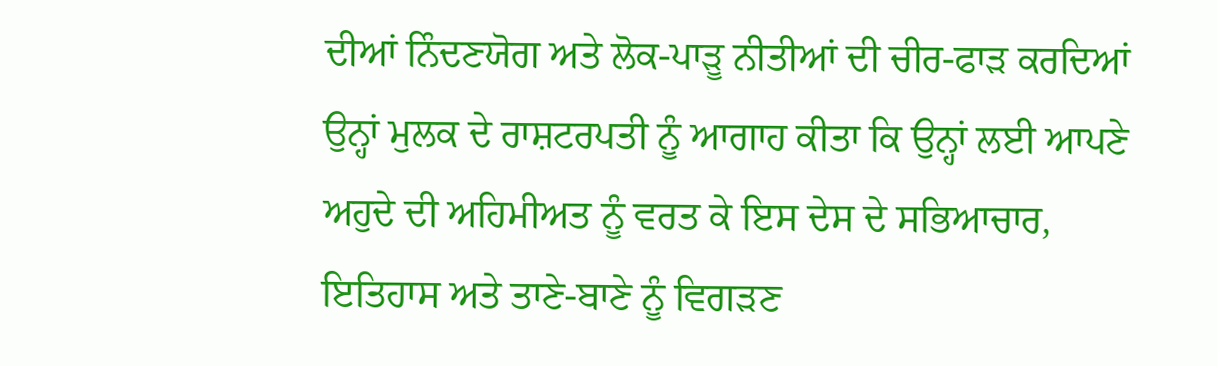ਦੀਆਂ ਨਿੰਦਣਯੋਗ ਅਤੇ ਲੋਕ-ਪਾੜੂ ਨੀਤੀਆਂ ਦੀ ਚੀਰ-ਫਾੜ ਕਰਦਿਆਂ ਉਨ੍ਹਾਂ ਮੁਲਕ ਦੇ ਰਾਸ਼ਟਰਪਤੀ ਨੂੰ ਆਗਾਹ ਕੀਤਾ ਕਿ ਉਨ੍ਹਾਂ ਲਈ ਆਪਣੇ ਅਹੁਦੇ ਦੀ ਅਹਿਮੀਅਤ ਨੂੰ ਵਰਤ ਕੇ ਇਸ ਦੇਸ ਦੇ ਸਭਿਆਚਾਰ, ਇਤਿਹਾਸ ਅਤੇ ਤਾਣੇ-ਬਾਣੇ ਨੂੰ ਵਿਗੜਣ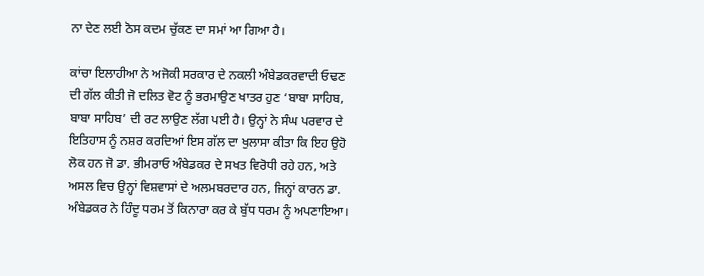ਨਾ ਦੇਣ ਲਈ ਠੋਸ ਕਦਮ ਚੁੱਕਣ ਦਾ ਸਮਾਂ ਆ ਗਿਆ ਹੈ।

ਕਾਂਚਾ ਇਲਾਹੀਆ ਨੇ ਅਜੋਕੀ ਸਰਕਾਰ ਦੇ ਨਕਲੀ ਅੰਬੇਡਕਰਵਾਦੀ ਓਢਣ ਦੀ ਗੱਲ ਕੀਤੀ ਜੋ ਦਲਿਤ ਵੋਟ ਨੂੰ ਭਰਮਾਉਣ ਖਾਤਰ ਹੁਣ ‘ਬਾਬਾ ਸਾਹਿਬ, ਬਾਬਾ ਸਾਹਿਬ’ ਦੀ ਰਟ ਲਾਉਣ ਲੱਗ ਪਈ ਹੈ। ਉਨ੍ਹਾਂ ਨੇ ਸੰਘ ਪਰਵਾਰ ਦੇ ਇਤਿਹਾਸ ਨੂੰ ਨਸ਼ਰ ਕਰਦਿਆਂ ਇਸ ਗੱਲ ਦਾ ਖੁਲਾਸਾ ਕੀਤਾ ਕਿ ਇਹ ਉਹੋ ਲੋਕ ਹਨ ਜੋ ਡਾ. ਭੀਮਰਾਓ ਅੰਬੇਡਕਰ ਦੇ ਸਖਤ ਵਿਰੋਧੀ ਰਹੇ ਹਨ, ਅਤੇ ਅਸਲ ਵਿਚ ਉਨ੍ਹਾਂ ਵਿਸ਼ਵਾਸਾਂ ਦੇ ਅਲਮਬਰਦਾਰ ਹਨ, ਜਿਨ੍ਹਾਂ ਕਾਰਨ ਡਾ. ਅੰਬੇਡਕਰ ਨੇ ਹਿੰਦੂ ਧਰਮ ਤੋਂ ਕਿਨਾਰਾ ਕਰ ਕੇ ਬੁੱਧ ਧਰਮ ਨੂੰ ਅਪਣਾਇਆ।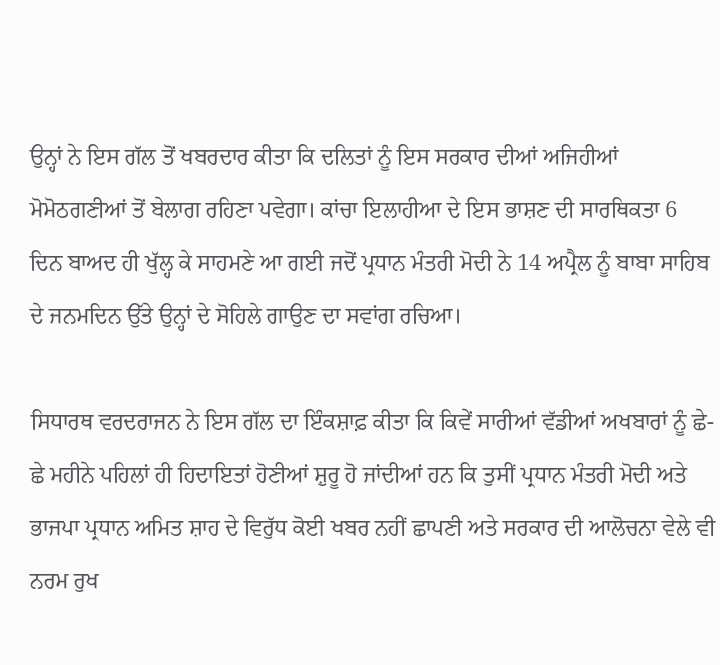ਉਨ੍ਹਾਂ ਨੇ ਇਸ ਗੱਲ ਤੋਂ ਖਬਰਦਾਰ ਕੀਤਾ ਕਿ ਦਲਿਤਾਂ ਨੂੰ ਇਸ ਸਰਕਾਰ ਦੀਆਂ ਅਜਿਹੀਆਂ ਮੋਮੋਠਗਣੀਆਂ ਤੋਂ ਬੇਲਾਗ ਰਹਿਣਾ ਪਵੇਗਾ। ਕਾਂਚਾ ਇਲਾਹੀਆ ਦੇ ਇਸ ਭਾਸ਼ਣ ਦੀ ਸਾਰਥਿਕਤਾ 6 ਦਿਨ ਬਾਅਦ ਹੀ ਖੁੱਲ੍ਹ ਕੇ ਸਾਹਮਣੇ ਆ ਗਈ ਜਦੋਂ ਪ੍ਰਧਾਨ ਮੰਤਰੀ ਮੋਦੀ ਨੇ 14 ਅਪ੍ਰੈਲ ਨੂੰ ਬਾਬਾ ਸਾਹਿਬ ਦੇ ਜਨਮਦਿਨ ਉੱਤੇ ਉਨ੍ਹਾਂ ਦੇ ਸੋਹਿਲੇ ਗਾਉਣ ਦਾ ਸਵਾਂਗ ਰਚਿਆ।

ਸਿਧਾਰਥ ਵਰਦਰਾਜਨ ਨੇ ਇਸ ਗੱਲ ਦਾ ਇੰਕਸ਼ਾਫ਼ ਕੀਤਾ ਕਿ ਕਿਵੇਂ ਸਾਰੀਆਂ ਵੱਡੀਆਂ ਅਖਬਾਰਾਂ ਨੂੰ ਛੇ-ਛੇ ਮਹੀਨੇ ਪਹਿਲਾਂ ਹੀ ਹਿਦਾਇਤਾਂ ਹੋਣੀਆਂ ਸ਼ੁਰੂ ਹੋ ਜਾਂਦੀਆਂ ਹਨ ਕਿ ਤੁਸੀਂ ਪ੍ਰਧਾਨ ਮੰਤਰੀ ਮੋਦੀ ਅਤੇ ਭਾਜਪਾ ਪ੍ਰਧਾਨ ਅਮਿਤ ਸ਼ਾਹ ਦੇ ਵਿਰੁੱਧ ਕੋਈ ਖਬਰ ਨਹੀਂ ਛਾਪਣੀ ਅਤੇ ਸਰਕਾਰ ਦੀ ਆਲੋਚਨਾ ਵੇਲੇ ਵੀ ਨਰਮ ਰੁਖ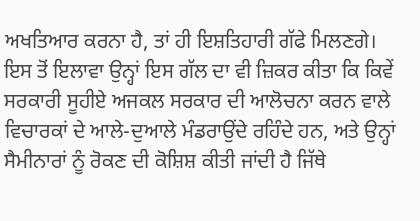ਅਖਤਿਆਰ ਕਰਨਾ ਹੈ, ਤਾਂ ਹੀ ਇਸ਼ਤਿਹਾਰੀ ਗੱਫੇ ਮਿਲਣਗੇ। ਇਸ ਤੋਂ ਇਲਾਵਾ ਉਨ੍ਹਾਂ ਇਸ ਗੱਲ ਦਾ ਵੀ ਜ਼ਿਕਰ ਕੀਤਾ ਕਿ ਕਿਵੇਂ ਸਰਕਾਰੀ ਸੂਹੀਏ ਅਜਕਲ ਸਰਕਾਰ ਦੀ ਆਲੋਚਨਾ ਕਰਨ ਵਾਲੇ ਵਿਚਾਰਕਾਂ ਦੇ ਆਲੇ-ਦੁਆਲੇ ਮੰਡਰਾਉਂਦੇ ਰਹਿੰਦੇ ਹਨ, ਅਤੇ ਉਨ੍ਹਾਂ ਸੈਮੀਨਾਰਾਂ ਨੂੰ ਰੋਕਣ ਦੀ ਕੋਸ਼ਿਸ਼ ਕੀਤੀ ਜਾਂਦੀ ਹੈ ਜਿੱਥੇ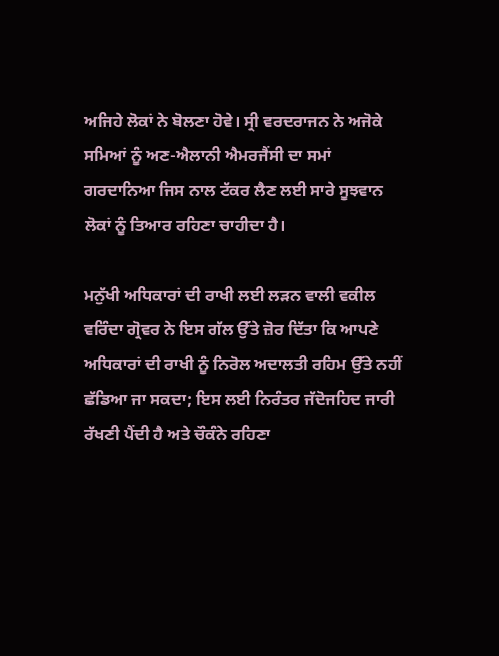ਅਜਿਹੇ ਲੋਕਾਂ ਨੇ ਬੋਲਣਾ ਹੋਵੇ। ਸ੍ਰੀ ਵਰਦਰਾਜਨ ਨੇ ਅਜੋਕੇ ਸਮਿਆਂ ਨੂੰ ਅਣ-ਐਲਾਨੀ ਐਮਰਜੈਂਸੀ ਦਾ ਸਮਾਂ ਗਰਦਾਨਿਆ ਜਿਸ ਨਾਲ ਟੱਕਰ ਲੈਣ ਲਈ ਸਾਰੇ ਸੂਝਵਾਨ ਲੋਕਾਂ ਨੂੰ ਤਿਆਰ ਰਹਿਣਾ ਚਾਹੀਦਾ ਹੈ।

ਮਨੁੱਖੀ ਅਧਿਕਾਰਾਂ ਦੀ ਰਾਖੀ ਲਈ ਲੜਨ ਵਾਲੀ ਵਕੀਲ ਵਰਿੰਦਾ ਗ੍ਰੋਵਰ ਨੇ ਇਸ ਗੱਲ ਉੱਤੇ ਜ਼ੋਰ ਦਿੱਤਾ ਕਿ ਆਪਣੇ ਅਧਿਕਾਰਾਂ ਦੀ ਰਾਖੀ ਨੂੰ ਨਿਰੋਲ ਅਦਾਲਤੀ ਰਹਿਮ ਉੱਤੇ ਨਹੀਂ ਛੱਡਿਆ ਜਾ ਸਕਦਾ; ਇਸ ਲਈ ਨਿਰੰਤਰ ਜੱਦੋਜਹਿਦ ਜਾਰੀ ਰੱਖਣੀ ਪੈਂਦੀ ਹੈ ਅਤੇ ਚੌਕੰਨੇ ਰਹਿਣਾ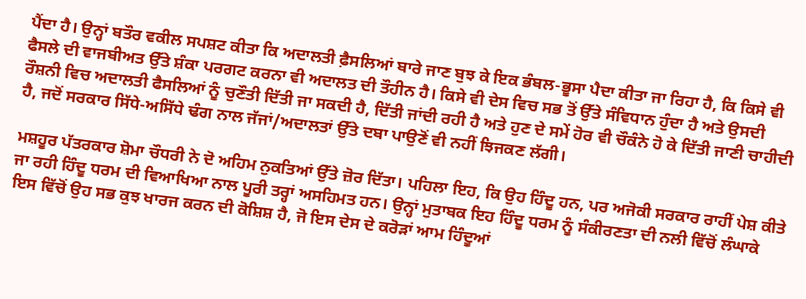ਪੈਂਦਾ ਹੈ। ਉਨ੍ਹਾਂ ਬਤੌਰ ਵਕੀਲ ਸਪਸ਼ਟ ਕੀਤਾ ਕਿ ਅਦਾਲਤੀ ਫ਼ੈਸਲਿਆਂ ਬਾਰੇ ਜਾਣ ਬੁਝ ਕੇ ਇਕ ਭੰਬਲ-ਭੂਸਾ ਪੈਦਾ ਕੀਤਾ ਜਾ ਰਿਹਾ ਹੈ, ਕਿ ਕਿਸੇ ਵੀ ਫੈਸਲੇ ਦੀ ਵਾਜਬੀਅਤ ਉੱਤੇ ਸ਼ੰਕਾ ਪਰਗਟ ਕਰਨਾ ਵੀ ਅਦਾਲਤ ਦੀ ਤੌਹੀਨ ਹੈ। ਕਿਸੇ ਵੀ ਦੇਸ ਵਿਚ ਸਭ ਤੋਂ ਉੱਤੇ ਸੰਵਿਧਾਨ ਹੁੰਦਾ ਹੈ ਅਤੇ ਉਸਦੀ ਰੌਸ਼ਨੀ ਵਿਚ ਅਦਾਲਤੀ ਫੈਸਲਿਆਂ ਨੂੰ ਚੁਣੌਤੀ ਦਿੱਤੀ ਜਾ ਸਕਦੀ ਹੈ, ਦਿੱਤੀ ਜਾਂਦੀ ਰਹੀ ਹੈ ਅਤੇ ਹੁਣ ਦੇ ਸਮੇਂ ਹੋਰ ਵੀ ਚੌਕੰਨੇ ਹੋ ਕੇ ਦਿੱਤੀ ਜਾਣੀ ਚਾਹੀਦੀ ਹੈ, ਜਦੋਂ ਸਰਕਾਰ ਸਿੱਧੇ-ਅਸਿੱਧੇ ਢੰਗ ਨਾਲ ਜੱਜਾਂ/ਅਦਾਲਤਾਂ ਉੱਤੇ ਦਬਾ ਪਾਉਣੋਂ ਵੀ ਨਹੀਂ ਝਿਜਕਣ ਲੱਗੀ।

ਮਸ਼ਹੂਰ ਪੱਤਰਕਾਰ ਸ਼ੋਮਾ ਚੌਧਰੀ ਨੇ ਦੋ ਅਹਿਮ ਨੁਕਤਿਆਂ ਉੱਤੇ ਜ਼ੋਰ ਦਿੱਤਾ। ਪਹਿਲਾ ਇਹ, ਕਿ ਉਹ ਹਿੰਦੂ ਹਨ, ਪਰ ਅਜੋਕੀ ਸਰਕਾਰ ਰਾਹੀਂ ਪੇਸ਼ ਕੀਤੇ ਜਾ ਰਹੀ ਹਿੰਦੂ ਧਰਮ ਦੀ ਵਿਆਖਿਆ ਨਾਲ ਪੂਰੀ ਤਰ੍ਹਾਂ ਅਸਹਿਮਤ ਹਨ। ਉਨ੍ਹਾਂ ਮੁਤਾਬਕ ਇਹ ਹਿੰਦੂ ਧਰਮ ਨੂੰ ਸੰਕੀਰਣਤਾ ਦੀ ਨਲੀ ਵਿੱਚੋਂ ਲੰਘਾਕੇ ਇਸ ਵਿੱਚੋਂ ਉਹ ਸਭ ਕੁਝ ਖਾਰਜ ਕਰਨ ਦੀ ਕੋਸ਼ਿਸ਼ ਹੈ, ਜੋ ਇਸ ਦੇਸ ਦੇ ਕਰੋੜਾਂ ਆਮ ਹਿੰਦੂਆਂ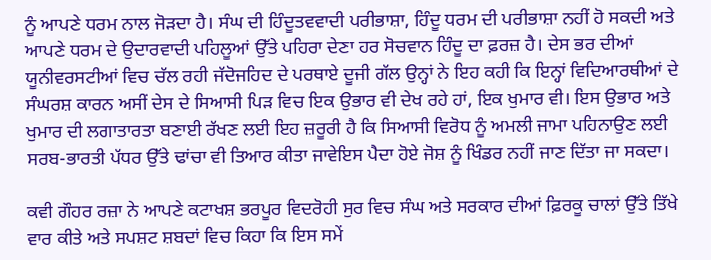ਨੂੰ ਆਪਣੇ ਧਰਮ ਨਾਲ ਜੋੜਦਾ ਹੈ। ਸੰਘ ਦੀ ਹਿੰਦੂਤਵਵਾਦੀ ਪਰੀਭਾਸ਼ਾ, ਹਿੰਦੂ ਧਰਮ ਦੀ ਪਰੀਭਾਸ਼ਾ ਨਹੀਂ ਹੋ ਸਕਦੀ ਅਤੇ ਆਪਣੇ ਧਰਮ ਦੇ ਉਦਾਰਵਾਦੀ ਪਹਿਲੂਆਂ ਉੱਤੇ ਪਹਿਰਾ ਦੇਣਾ ਹਰ ਸੋਚਵਾਨ ਹਿੰਦੂ ਦਾ ਫ਼ਰਜ਼ ਹੈ। ਦੇਸ ਭਰ ਦੀਆਂ ਯੂਨੀਵਰਸਟੀਆਂ ਵਿਚ ਚੱਲ ਰਹੀ ਜੱਦੋਜਹਿਦ ਦੇ ਪਰਥਾਏ ਦੂਜੀ ਗੱਲ ਉਨ੍ਹਾਂ ਨੇ ਇਹ ਕਹੀ ਕਿ ਇਨ੍ਹਾਂ ਵਿਦਿਆਰਥੀਆਂ ਦੇ ਸੰਘਰਸ਼ ਕਾਰਨ ਅਸੀਂ ਦੇਸ ਦੇ ਸਿਆਸੀ ਪਿੜ ਵਿਚ ਇਕ ਉਭਾਰ ਵੀ ਦੇਖ ਰਹੇ ਹਾਂ, ਇਕ ਖੁਮਾਰ ਵੀ। ਇਸ ਉਭਾਰ ਅਤੇ ਖੁਮਾਰ ਦੀ ਲਗਾਤਾਰਤਾ ਬਣਾਈ ਰੱਖਣ ਲਈ ਇਹ ਜ਼ਰੂਰੀ ਹੈ ਕਿ ਸਿਆਸੀ ਵਿਰੋਧ ਨੂੰ ਅਮਲੀ ਜਾਮਾ ਪਹਿਨਾਉਣ ਲਈ ਸਰਬ-ਭਾਰਤੀ ਪੱਧਰ ਉੱਤੇ ਢਾਂਚਾ ਵੀ ਤਿਆਰ ਕੀਤਾ ਜਾਵੇਇਸ ਪੈਦਾ ਹੋਏ ਜੋਸ਼ ਨੂੰ ਖਿੰਡਰ ਨਹੀਂ ਜਾਣ ਦਿੱਤਾ ਜਾ ਸਕਦਾ।

ਕਵੀ ਗੌਹਰ ਰਜ਼ਾ ਨੇ ਆਪਣੇ ਕਟਾਖਸ਼ ਭਰਪੂਰ ਵਿਦਰੋਹੀ ਸੁਰ ਵਿਚ ਸੰਘ ਅਤੇ ਸਰਕਾਰ ਦੀਆਂ ਫ਼ਿਰਕੂ ਚਾਲਾਂ ਉੱਤੇ ਤਿੱਖੇ ਵਾਰ ਕੀਤੇ ਅਤੇ ਸਪਸ਼ਟ ਸ਼ਬਦਾਂ ਵਿਚ ਕਿਹਾ ਕਿ ਇਸ ਸਮੇਂ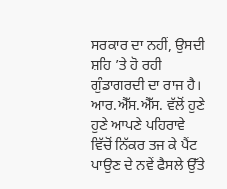ਸਰਕਾਰ ਦਾ ਨਹੀਂ, ਉਸਦੀ ਸ਼ਹਿ ’ਤੇ ਹੋ ਰਹੀ ਗੁੰਡਾਗਰਦੀ ਦਾ ਰਾਜ ਹੈ। ਆਰ.ਐੱਸ.ਐੱਸ. ਵੱਲੋਂ ਹੁਣੇ ਹੁਣੇ ਆਪਣੇ ਪਹਿਰਾਵੇ ਵਿੱਚੋਂ ਨਿੱਕਰ ਤਜ ਕੇ ਪੈਂਟ ਪਾਉਣ ਦੇ ਨਵੇਂ ਫੈਸਲੇ ਉੱਤੇ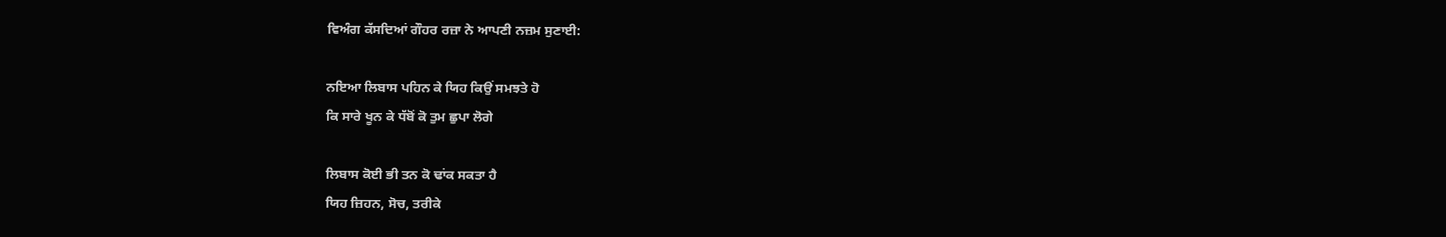ਵਿਅੰਗ ਕੱਸਦਿਆਂ ਗੌਹਰ ਰਜ਼ਾ ਨੇ ਆਪਣੀ ਨਜ਼ਮ ਸੁਣਾਈ:

ਨਇਆ ਲਿਬਾਸ ਪਹਿਨ ਕੇ ਯਿਹ ਕਿਉਂ ਸਮਝਤੇ ਹੋ
ਕਿ ਸਾਰੇ ਖੂਨ ਕੇ ਧੱਬੋਂ ਕੋ ਤੁਮ ਛੁਪਾ ਲੋਗੇ

ਲਿਬਾਸ ਕੋਈ ਭੀ ਤਨ ਕੋ ਢਾਂਕ ਸਕਤਾ ਹੈ
ਯਿਹ ਜ਼ਿਹਨ, ਸੋਚ, ਤਰੀਕੇ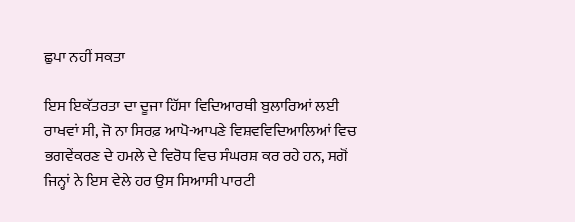ਛੁਪਾ ਨਹੀਂ ਸਕਤਾ

ਇਸ ਇਕੱਤਰਤਾ ਦਾ ਦੂਜਾ ਹਿੱਸਾ ਵਿਦਿਆਰਥੀ ਬੁਲਾਰਿਆਂ ਲਈ ਰਾਖਵਾਂ ਸੀ, ਜੋ ਨਾ ਸਿਰਫ਼ ਆਪੋ-ਆਪਣੇ ਵਿਸ਼ਵਵਿਦਿਆਲਿਆਂ ਵਿਚ ਭਗਵੇਂਕਰਣ ਦੇ ਹਮਲੇ ਦੇ ਵਿਰੋਧ ਵਿਚ ਸੰਘਰਸ਼ ਕਰ ਰਹੇ ਹਨ, ਸਗੋਂ ਜਿਨ੍ਹਾਂ ਨੇ ਇਸ ਵੇਲੇ ਹਰ ਉਸ ਸਿਆਸੀ ਪਾਰਟੀ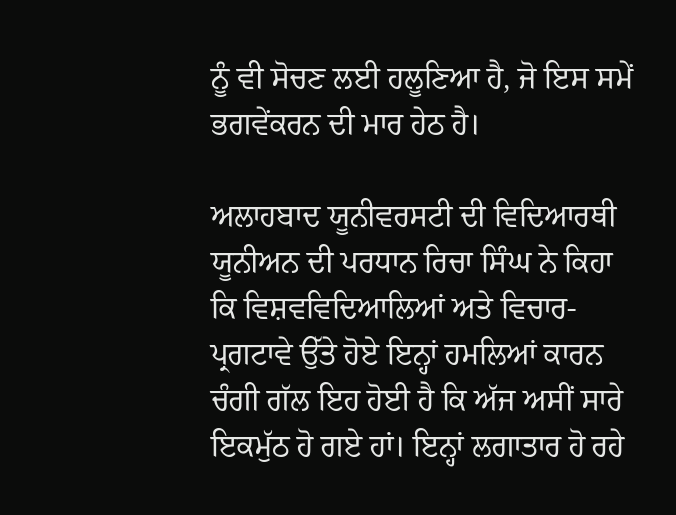ਨੂੰ ਵੀ ਸੋਚਣ ਲਈ ਹਲੂਣਿਆ ਹੈ, ਜੋ ਇਸ ਸਮੇਂ ਭਗਵੇਂਕਰਨ ਦੀ ਮਾਰ ਹੇਠ ਹੈ।

ਅਲਾਹਬਾਦ ਯੂਨੀਵਰਸਟੀ ਦੀ ਵਿਦਿਆਰਥੀ ਯੂਨੀਅਨ ਦੀ ਪਰਧਾਨ ਰਿਚਾ ਸਿੰਘ ਨੇ ਕਿਹਾ ਕਿ ਵਿਸ਼ਵਵਿਦਿਆਲਿਆਂ ਅਤੇ ਵਿਚਾਰ-ਪ੍ਰਗਟਾਵੇ ਉੱਤੇ ਹੋਏ ਇਨ੍ਹਾਂ ਹਮਲਿਆਂ ਕਾਰਨ ਚੰਗੀ ਗੱਲ ਇਹ ਹੋਈ ਹੈ ਕਿ ਅੱਜ ਅਸੀਂ ਸਾਰੇ ਇਕਮੁੱਠ ਹੋ ਗਏ ਹਾਂ। ਇਨ੍ਹਾਂ ਲਗਾਤਾਰ ਹੋ ਰਹੇ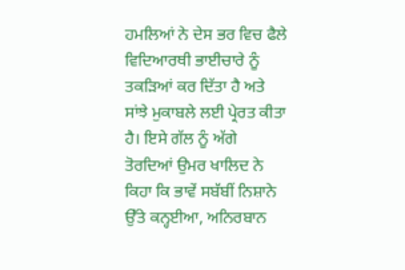ਹਮਲਿਆਂ ਨੇ ਦੇਸ ਭਰ ਵਿਚ ਫੈਲੇ ਵਿਦਿਆਰਥੀ ਭਾਈਚਾਰੇ ਨੂੰ ਤਕੜਿਆਂ ਕਰ ਦਿੱਤਾ ਹੈ ਅਤੇ ਸਾਂਝੇ ਮੁਕਾਬਲੇ ਲਈ ਪ੍ਰੇਰਤ ਕੀਤਾ ਹੈ। ਇਸੇ ਗੱਲ ਨੂੰ ਅੱਗੇ ਤੋਰਦਿਆਂ ਉਮਰ ਖਾਲਿਦ ਨੇ ਕਿਹਾ ਕਿ ਭਾਵੇਂ ਸਬੱਬੀਂ ਨਿਸ਼ਾਨੇ ਉੱਤੇ ਕਨ੍ਹਈਆ, ਅਨਿਰਬਾਨ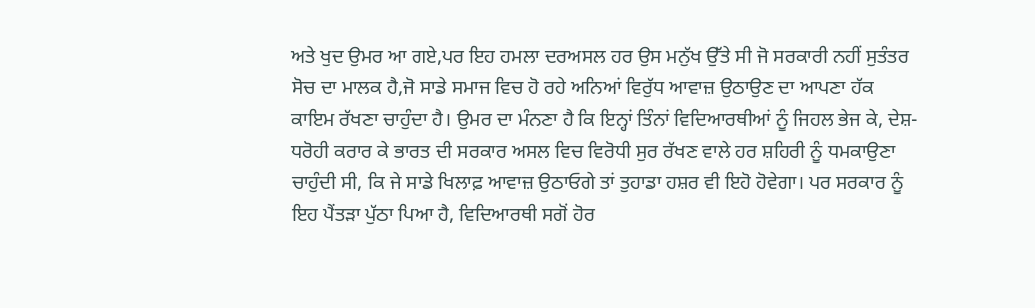ਅਤੇ ਖੁਦ ਉਮਰ ਆ ਗਏ,ਪਰ ਇਹ ਹਮਲਾ ਦਰਅਸਲ ਹਰ ਉਸ ਮਨੁੱਖ ਉੱਤੇ ਸੀ ਜੋ ਸਰਕਾਰੀ ਨਹੀਂ ਸੁਤੰਤਰ ਸੋਚ ਦਾ ਮਾਲਕ ਹੈ,ਜੋ ਸਾਡੇ ਸਮਾਜ ਵਿਚ ਹੋ ਰਹੇ ਅਨਿਆਂ ਵਿਰੁੱਧ ਆਵਾਜ਼ ਉਠਾਉਣ ਦਾ ਆਪਣਾ ਹੱਕ ਕਾਇਮ ਰੱਖਣਾ ਚਾਹੁੰਦਾ ਹੈ। ਉਮਰ ਦਾ ਮੰਨਣਾ ਹੈ ਕਿ ਇਨ੍ਹਾਂ ਤਿੰਨਾਂ ਵਿਦਿਆਰਥੀਆਂ ਨੂੰ ਜਿਹਲ ਭੇਜ ਕੇ, ਦੇਸ਼-ਧਰੋਹੀ ਕਰਾਰ ਕੇ ਭਾਰਤ ਦੀ ਸਰਕਾਰ ਅਸਲ ਵਿਚ ਵਿਰੋਧੀ ਸੁਰ ਰੱਖਣ ਵਾਲੇ ਹਰ ਸ਼ਹਿਰੀ ਨੂੰ ਧਮਕਾਉਣਾ ਚਾਹੁੰਦੀ ਸੀ, ਕਿ ਜੇ ਸਾਡੇ ਖਿਲਾਫ਼ ਆਵਾਜ਼ ਉਠਾਓਗੇ ਤਾਂ ਤੁਹਾਡਾ ਹਸ਼ਰ ਵੀ ਇਹੋ ਹੋਵੇਗਾ। ਪਰ ਸਰਕਾਰ ਨੂੰ ਇਹ ਪੈਂਤੜਾ ਪੁੱਠਾ ਪਿਆ ਹੈ, ਵਿਦਿਆਰਥੀ ਸਗੋਂ ਹੋਰ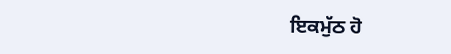ਇਕਮੁੱਠ ਹੋ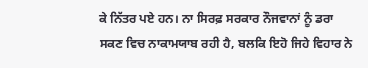ਕੇ ਨਿੱਤਰ ਪਏ ਹਨ। ਨਾ ਸਿਰਫ਼ ਸਰਕਾਰ ਨੌਜਵਾਨਾਂ ਨੂੰ ਡਰਾ ਸਕਣ ਵਿਚ ਨਾਕਾਮਯਾਬ ਰਹੀ ਹੈ, ਬਲਕਿ ਇਹੋ ਜਿਹੇ ਵਿਹਾਰ ਨੇ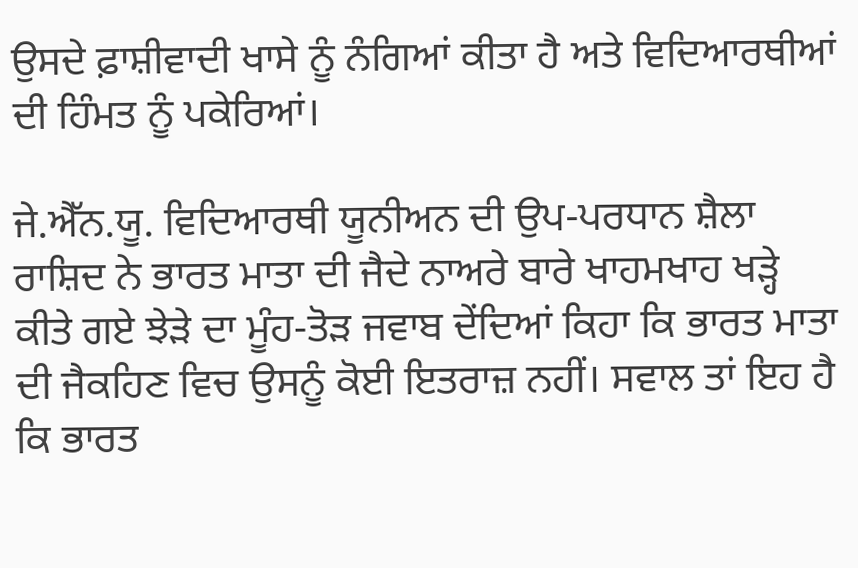ਉਸਦੇ ਫ਼ਾਸ਼ੀਵਾਦੀ ਖਾਸੇ ਨੂੰ ਨੰਗਿਆਂ ਕੀਤਾ ਹੈ ਅਤੇ ਵਿਦਿਆਰਥੀਆਂ ਦੀ ਹਿੰਮਤ ਨੂੰ ਪਕੇਰਿਆਂ।

ਜੇ.ਐੱਨ.ਯੂ. ਵਿਦਿਆਰਥੀ ਯੂਨੀਅਨ ਦੀ ਉਪ-ਪਰਧਾਨ ਸ਼ੈਲਾ ਰਾਸ਼ਿਦ ਨੇ ਭਾਰਤ ਮਾਤਾ ਦੀ ਜੈਦੇ ਨਾਅਰੇ ਬਾਰੇ ਖਾਹਮਖਾਹ ਖੜ੍ਹੇ ਕੀਤੇ ਗਏ ਝੇੜੇ ਦਾ ਮੂੰਹ-ਤੋੜ ਜਵਾਬ ਦੇਂਦਿਆਂ ਕਿਹਾ ਕਿ ਭਾਰਤ ਮਾਤਾ ਦੀ ਜੈਕਹਿਣ ਵਿਚ ਉਸਨੂੰ ਕੋਈ ਇਤਰਾਜ਼ ਨਹੀਂ। ਸਵਾਲ ਤਾਂ ਇਹ ਹੈ ਕਿ ਭਾਰਤ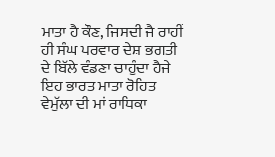ਮਾਤਾ ਹੈ ਕੌਣ, ਜਿਸਦੀ ਜੈ ਰਾਹੀਂ ਹੀ ਸੰਘ ਪਰਵਾਰ ਦੇਸ਼ ਭਗਤੀ ਦੇ ਬਿੱਲੇ ਵੰਡਣਾ ਚਾਹੁੰਦਾ ਹੈਜੇ ਇਹ ਭਾਰਤ ਮਾਤਾ ਰੋਹਿਤ ਵੇਮੁੱਲਾ ਦੀ ਮਾਂ ਰਾਧਿਕਾ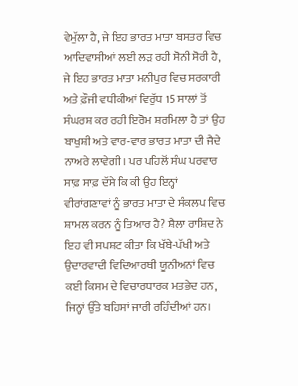ਵੇਮੁੱਲਾ ਹੈ, ਜੇ ਇਹ ਭਾਰਤ ਮਾਤਾ ਬਸਤਰ ਵਿਚ ਆਦਿਵਾਸੀਆਂ ਲਈ ਲੜ ਰਹੀ ਸੋਨੀ ਸੋਰੀ ਹੈ, ਜੇ ਇਹ ਭਾਰਤ ਮਾਤਾ ਮਨੀਪੁਰ ਵਿਚ ਸਰਕਾਰੀ ਅਤੇ ਫ਼ੌਜੀ ਵਧੀਕੀਆਂ ਵਿਰੁੱਧ 15 ਸਾਲਾਂ ਤੋਂ ਸੰਘਰਸ਼ ਕਰ ਰਹੀ ਇਰੋਮ ਸ਼ਰਮਿਲਾ ਹੈ ਤਾਂ ਉਹ ਬਾਖੁਸ਼ੀ ਅਤੇ ਵਾਰ-ਵਾਰ ਭਾਰਤ ਮਾਤਾ ਦੀ ਜੈਦੇ ਨਾਅਰੇ ਲਾਵੇਗੀ। ਪਰ ਪਹਿਲੋਂ ਸੰਘ ਪਰਵਾਰ ਸਾਫ਼ ਸਾਫ਼ ਦੱਸੇ ਕਿ ਕੀ ਉਹ ਇਨ੍ਹਾਂ ਵੀਰਾਂਗਣਾਵਾਂ ਨੂੰ ਭਾਰਤ ਮਾਤਾ ਦੇ ਸੰਕਲਪ ਵਿਚ ਸ਼ਾਮਲ ਕਰਨ ਨੂੰ ਤਿਆਰ ਹੈ? ਸ਼ੈਲਾ ਰਾਸ਼ਿਦ ਨੇ ਇਹ ਵੀ ਸਪਸ਼ਟ ਕੀਤਾ ਕਿ ਖੱਬੇ-ਪੱਖੀ ਅਤੇ ਉਦਾਰਵਾਦੀ ਵਿਦਿਆਰਥੀ ਯੂਨੀਅਨਾਂ ਵਿਚ ਕਈ ਕਿਸਮ ਦੇ ਵਿਚਾਰਧਾਰਕ ਮਤਭੇਦ ਹਨ, ਜਿਨ੍ਹਾਂ ਉੱਤੇ ਬਹਿਸਾਂ ਜਾਰੀ ਰਹਿੰਦੀਆਂ ਹਨ।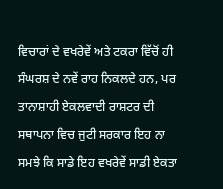ਵਿਚਾਰਾਂ ਦੇ ਵਖਰੇਵੇਂ ਅਤੇ ਟਕਰਾ ਵਿੱਚੋਂ ਹੀ ਸੰਘਰਸ਼ ਦੇ ਨਵੇਂ ਰਾਹ ਨਿਕਲਦੇ ਹਨ, ਪਰ ਤਾਨਾਸ਼ਾਹੀ ਏਕਲਵਾਦੀ ਰਾਸ਼ਟਰ ਦੀ ਸਥਾਪਨਾ ਵਿਚ ਜੁਟੀ ਸਰਕਾਰ ਇਹ ਨਾ ਸਮਝੇ ਕਿ ਸਾਡੇ ਇਹ ਵਖਰੇਵੇਂ ਸਾਡੀ ਏਕਤਾ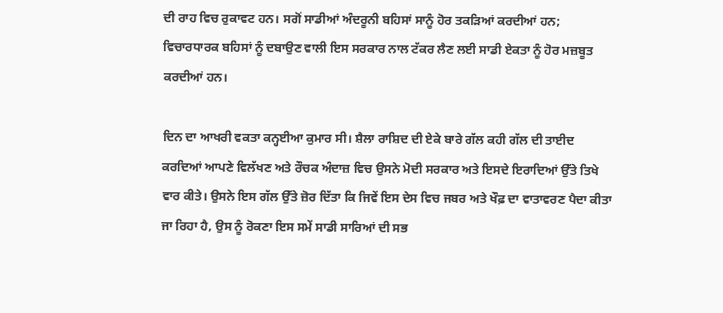ਦੀ ਰਾਹ ਵਿਚ ਰੁਕਾਵਟ ਹਨ। ਸਗੋਂ ਸਾਡੀਆਂ ਅੰਦਰੂਨੀ ਬਹਿਸਾਂ ਸਾਨੂੰ ਹੋਰ ਤਕੜਿਆਂ ਕਰਦੀਆਂ ਹਨ; ਵਿਚਾਰਧਾਰਕ ਬਹਿਸਾਂ ਨੂੰ ਦਬਾਉਣ ਵਾਲੀ ਇਸ ਸਰਕਾਰ ਨਾਲ ਟੱਕਰ ਲੈਣ ਲਈ ਸਾਡੀ ਏਕਤਾ ਨੂੰ ਹੋਰ ਮਜ਼ਬੂਤ ਕਰਦੀਆਂ ਹਨ।

ਦਿਨ ਦਾ ਆਖਰੀ ਵਕਤਾ ਕਨ੍ਹਈਆ ਕੁਮਾਰ ਸੀ। ਸ਼ੈਲਾ ਰਾਸ਼ਿਦ ਦੀ ਏਕੇ ਬਾਰੇ ਗੱਲ ਕਹੀ ਗੱਲ ਦੀ ਤਾਈਦ ਕਰਦਿਆਂ ਆਪਣੇ ਵਿਲੱਖਣ ਅਤੇ ਰੌਚਕ ਅੰਦਾਜ਼ ਵਿਚ ਉਸਨੇ ਮੋਦੀ ਸਰਕਾਰ ਅਤੇ ਇਸਦੇ ਇਰਾਦਿਆਂ ਉੱਤੇ ਤਿਖੇ ਵਾਰ ਕੀਤੇ। ਉਸਨੇ ਇਸ ਗੱਲ ਉੱਤੇ ਜ਼ੋਰ ਦਿੱਤਾ ਕਿ ਜਿਵੇਂ ਇਸ ਦੇਸ ਵਿਚ ਜਬਰ ਅਤੇ ਖੌਫ਼ ਦਾ ਵਾਤਾਵਰਣ ਪੈਦਾ ਕੀਤਾ ਜਾ ਰਿਹਾ ਹੈ, ਉਸ ਨੂੰ ਰੋਕਣਾ ਇਸ ਸਮੇਂ ਸਾਡੀ ਸਾਰਿਆਂ ਦੀ ਸਭ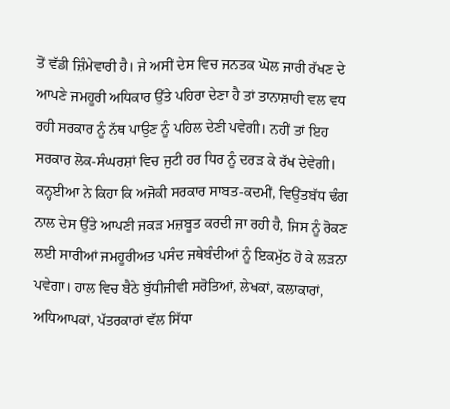ਤੋਂ ਵੱਡੀ ਜ਼ਿੰਮੇਵਾਰੀ ਹੈ। ਜੇ ਅਸੀਂ ਦੇਸ ਵਿਚ ਜਨਤਕ ਘੋਲ ਜਾਰੀ ਰੱਖਣ ਦੇ ਆਪਣੇ ਜਮਹੂਰੀ ਅਧਿਕਾਰ ਉੱਤੇ ਪਹਿਰਾ ਦੇਣਾ ਹੈ ਤਾਂ ਤਾਨਾਸ਼ਾਹੀ ਵਲ ਵਧ ਰਹੀ ਸਰਕਾਰ ਨੂੰ ਨੱਥ ਪਾਉਣ ਨੂੰ ਪਹਿਲ ਦੇਣੀ ਪਵੇਗੀ। ਨਹੀਂ ਤਾਂ ਇਹ ਸਰਕਾਰ ਲੋਕ-ਸੰਘਰਸ਼ਾਂ ਵਿਚ ਜੁਟੀ ਹਰ ਧਿਰ ਨੂੰ ਦਰੜ ਕੇ ਰੱਖ ਦੇਵੇਗੀ। ਕਨ੍ਹਈਆ ਨੇ ਕਿਹਾ ਕਿ ਅਜੋਕੀ ਸਰਕਾਰ ਸਾਬਤ-ਕਦਮੀਂ, ਵਿਉਂਤਬੱਧ ਢੰਗ ਨਾਲ ਦੇਸ ਉੱਤੇ ਆਪਣੀ ਜਕੜ ਮਜ਼ਬੂਤ ਕਰਦੀ ਜਾ ਰਹੀ ਹੈ, ਜਿਸ ਨੂੰ ਰੋਕਣ ਲਈ ਸਾਰੀਆਂ ਜਮਹੂਰੀਅਤ ਪਸੰਦ ਜਥੇਬੰਦੀਆਂ ਨੂੰ ਇਕਮੁੱਠ ਹੋ ਕੇ ਲੜਨਾ ਪਵੇਗਾ। ਹਾਲ ਵਿਚ ਬੈਠੇ ਬੁੱਧੀਜੀਵੀ ਸਰੋਤਿਆਂ, ਲੇਖਕਾਂ, ਕਲਾਕਾਰਾਂ, ਅਧਿਆਪਕਾਂ, ਪੱਤਰਕਾਰਾਂ ਵੱਲ ਸਿੱਧਾ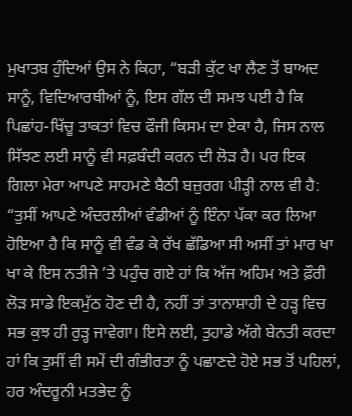ਮੁਖਾਤਬ ਹੁੰਦਿਆਂ ਉਸ ਨੇ ਕਿਹਾ, “ਬੜੀ ਕੁੱਟ ਖਾ ਲੈਣ ਤੋਂ ਬਾਅਦ ਸਾਨੂੰ, ਵਿਦਿਆਰਥੀਆਂ ਨੂੰ, ਇਸ ਗੱਲ ਦੀ ਸਮਝ ਪਈ ਹੈ ਕਿ ਪਿਛਾਂਹ-ਖਿੱਚੂ ਤਾਕਤਾਂ ਵਿਚ ਫੌਜੀ ਕਿਸਮ ਦਾ ਏਕਾ ਹੈ, ਜਿਸ ਨਾਲ ਸਿੱਝਣ ਲਈ ਸਾਨੂੰ ਵੀ ਸਫ਼ਬੰਦੀ ਕਰਨ ਦੀ ਲੋੜ ਹੈ। ਪਰ ਇਕ ਗਿਲਾ ਮੇਰਾ ਆਪਣੇ ਸਾਹਮਣੇ ਬੈਠੀ ਬਜ਼ੁਰਗ ਪੀੜ੍ਹੀ ਨਾਲ ਵੀ ਹੈ: “ਤੁਸੀਂ ਆਪਣੇ ਅੰਦਰਲੀਆਂ ਵੰਡੀਆਂ ਨੂੰ ਇੰਨਾ ਪੱਕਾ ਕਰ ਲਿਆ ਹੋਇਆ ਹੈ ਕਿ ਸਾਨੂੰ ਵੀ ਵੰਡ ਕੇ ਰੱਖ ਛੱਡਿਆ ਸੀ ਅਸੀਂ ਤਾਂ ਮਾਰ ਖਾ ਖਾ ਕੇ ਇਸ ਨਤੀਜੇ ’ਤੇ ਪਹੁੰਚ ਗਏ ਹਾਂ ਕਿ ਅੱਜ ਅਹਿਮ ਅਤੇ ਫ਼ੌਰੀ ਲੋੜ ਸਾਡੇ ਇਕਮੁੱਠ ਹੋਣ ਦੀ ਹੈ, ਨਹੀਂ ਤਾਂ ਤਾਨਾਸ਼ਾਹੀ ਦੇ ਹੜ੍ਹ ਵਿਚ ਸਭ ਕੁਝ ਹੀ ਰੁੜ੍ਹ ਜਾਵੇਗਾ। ਇਸੇ ਲਈ, ਤੁਹਾਡੇ ਅੱਗੇ ਬੇਨਤੀ ਕਰਦਾ ਹਾਂ ਕਿ ਤੁਸੀਂ ਵੀ ਸਮੇਂ ਦੀ ਗੰਭੀਰਤਾ ਨੂੰ ਪਛਾਣਦੇ ਹੋਏ ਸਭ ਤੋਂ ਪਹਿਲਾਂ, ਹਰ ਅੰਦਰੂਨੀ ਮਤਭੇਦ ਨੂੰ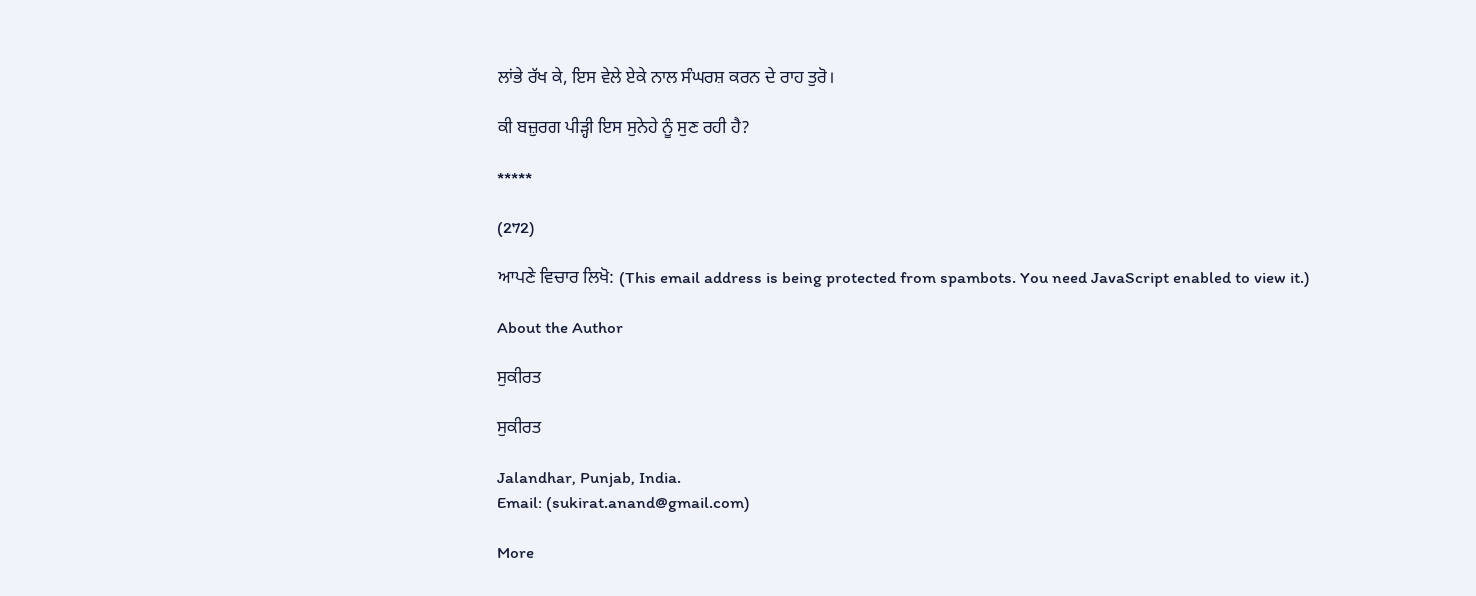ਲਾਂਭੇ ਰੱਖ ਕੇ, ਇਸ ਵੇਲੇ ਏਕੇ ਨਾਲ ਸੰਘਰਸ਼ ਕਰਨ ਦੇ ਰਾਹ ਤੁਰੋ।

ਕੀ ਬਜ਼ੁਰਗ ਪੀੜ੍ਹੀ ਇਸ ਸੁਨੇਹੇ ਨੂੰ ਸੁਣ ਰਹੀ ਹੈ?

*****

(272)

ਆਪਣੇ ਵਿਚਾਰ ਲਿਖੋ: (This email address is being protected from spambots. You need JavaScript enabled to view it.)

About the Author

ਸੁਕੀਰਤ

ਸੁਕੀਰਤ

Jalandhar, Punjab, India.
Email: (sukirat.anand@gmail.com)

More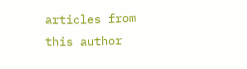articles from this author